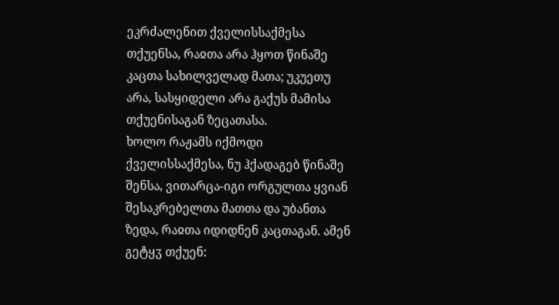ეკრძალენით ქველისსაქმესა თქუენსა, რაჲთა არა ჰყოთ წინაშე კაცთა სახილველად მათა; უკუეთუ არა, სასყიდელი არა გაქუს მამისა თქუენისაგან ზეცათასა.
ხოლო რაჟამს იქმოდი ქველისსაქმესა, ნუ ჰქადაგებ წინაშე შენსა, ვითარცა-იგი ორგულთა ყვიან შესაკრებელთა მათთა და უბანთა ზედა, რაჲთა იდიდნენ კაცთაგან. ამენ გეტყჳ თქუენ: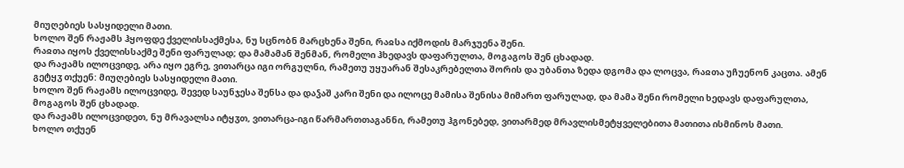მიუღებიეს სასყიდელი მათი.
ხოლო შენ რაჟამს ჰყოფდე ქველისსაქმესა, ნუ სცნობნ მარცხენა შენი, რაჲსა იქმოდის მარჯუენა შენი.
რაჲთა იყოს ქველისსაქმე შენი ფარულად; და მამამან შენმან, რომელი ჰხედავს დაფარულთა, მოგაგოს შენ ცხადად.
და რაჟამს ილოცვიდე, არა იყო ეგრე, ვითარცა იგი ორგულნი, რამეთუ უყუარან შესაკრებელთა შორის და უბანთა ზედა დგომა და ლოცვა, რაჲთა უჩუენონ კაცთა. ამენ გეტყჳ თქუენ: მიუღებიეს სასყიდელი მათი.
ხოლო შენ რაჟამს ილოცვიდე, შევედ საუნჯესა შენსა და დაჴაშ კარი შენი და ილოცე მამისა შენისა მიმართ ფარულად, და მამა შენი რომელი ხედავს დაფარულთა, მოგაგოს შენ ცხადად.
და რაჟამს ილოცვიდეთ, ნუ მრავალსა იტყჳთ, ვითარცა-იგი წარმართთაგანნი, რამეთუ ჰგონებედ, ვითარმედ მრავლისმეტყველებითა მათითა ისმინოს მათი.
ხოლო თქუენ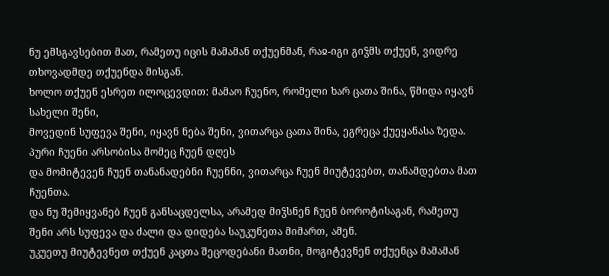ნუ ემსგავსებით მათ, რამეთუ იცის მამამან თქუენმან, რაჲ-იგი გიჴმს თქუენ, ვიდრე თხოვადმდე თქუენდა მისგან.
ხოლო თქუენ ესრეთ ილოცევდით: მამაო ჩუენო, რომელი ხარ ცათა შინა, წმიდა იყავნ სახელი შენი,
მოვედინ სუფევა შენი, იყავნ ნება შენი, ვითარცა ცათა შინა, ეგრეცა ქუეყანასა ზედა.
პური ჩუენი არსობისა მომეც ჩუენ დღეს
და მომიტევენ ჩუენ თანანადებნი ჩუენნი, ვითარცა ჩუენ მიუტევებთ, თანამდებთა მათ ჩუენთა.
და ნუ შემიყვანებ ჩუენ განსაცდელსა, არამედ მიჴსნენ ჩუენ ბოროტისაგან, რამეთუ შენი არს სუფევა და ძალი და დიდება საუკუნეთა მიმართ, ამენ.
უკუეთუ მიუტევნეთ თქუენ კაცთა შეცოდებანი მათნი, მოგიტევნენ თქუენცა მამამან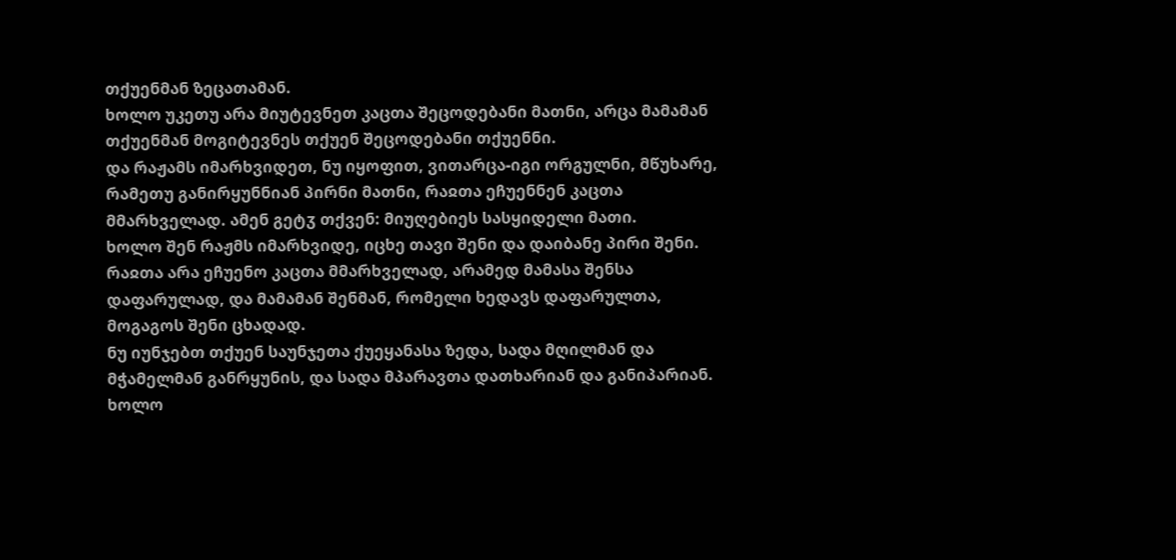თქუენმან ზეცათამან.
ხოლო უკეთუ არა მიუტევნეთ კაცთა შეცოდებანი მათნი, არცა მამამან თქუენმან მოგიტევნეს თქუენ შეცოდებანი თქუენნი.
და რაჟამს იმარხვიდეთ, ნუ იყოფით, ვითარცა-იგი ორგულნი, მწუხარე, რამეთუ განირყუნნიან პირნი მათნი, რაჲთა ეჩუენნენ კაცთა მმარხველად. ამენ გეტჳ თქვენ: მიუღებიეს სასყიდელი მათი.
ხოლო შენ რაჟმს იმარხვიდე, იცხე თავი შენი და დაიბანე პირი შენი.
რაჲთა არა ეჩუენო კაცთა მმარხველად, არამედ მამასა შენსა დაფარულად, და მამამან შენმან, რომელი ხედავს დაფარულთა, მოგაგოს შენი ცხადად.
ნუ იუნჯებთ თქუენ საუნჯეთა ქუეყანასა ზედა, სადა მღილმან და მჭამელმან განრყუნის, და სადა მპარავთა დათხარიან და განიპარიან.
ხოლო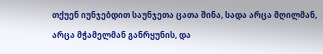თქუენ იუნჯებდით საუნჯეთა ცათა შინა, სადა არცა მღილმან, არცა მჭამელმან განრყუნის, და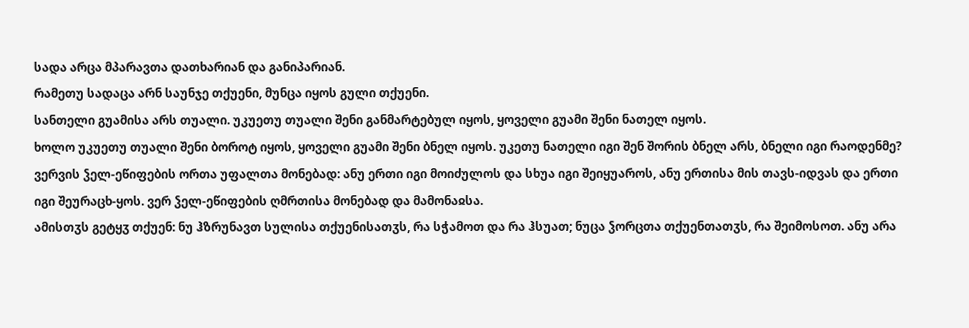სადა არცა მპარავთა დათხარიან და განიპარიან.
რამეთუ სადაცა არნ საუნჯე თქუენი, მუნცა იყოს გული თქუენი.
სანთელი გუამისა არს თუალი. უკუეთუ თუალი შენი განმარტებულ იყოს, ყოველი გუამი შენი ნათელ იყოს.
ხოლო უკუეთუ თუალი შენი ბოროტ იყოს, ყოველი გუამი შენი ბნელ იყოს. უკეთუ ნათელი იგი შენ შორის ბნელ არს, ბნელი იგი რაოდენმე?
ვერვის ჴელ-ეწიფების ორთა უფალთა მონებად: ანუ ერთი იგი მოიძულოს და სხუა იგი შეიყუაროს, ანუ ერთისა მის თავს-იდვას და ერთი იგი შეურაცხ-ყოს. ვერ ჴელ-ეწიფების ღმრთისა მონებად და მამონაჲსა.
ამისთჳს გეტყჳ თქუენ: ნუ ჰზრუნავთ სულისა თქუენისათჳს, რა სჭამოთ და რა ჰსუათ; ნუცა ჴორცთა თქუენთათჳს, რა შეიმოსოთ. ანუ არა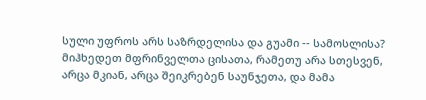სული უფროს არს საზრდელისა და გუამი -- სამოსლისა?
მიჰხედეთ მფრინველთა ცისათა, რამეთუ არა სთესვენ, არცა მკიან, არცა შეიკრებენ საუნჯეთა, და მამა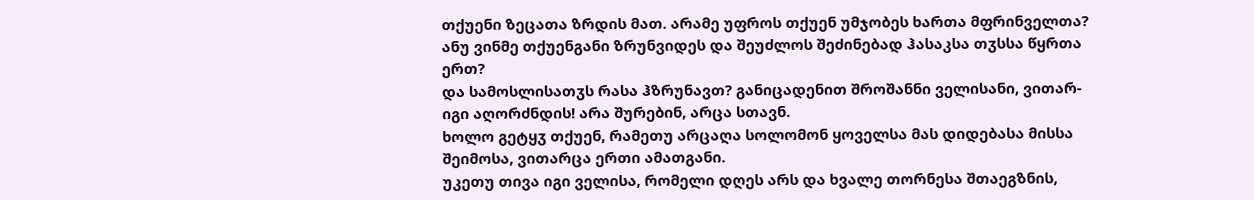თქუენი ზეცათა ზრდის მათ. არამე უფროს თქუენ უმჯობეს ხართა მფრინველთა?
ანუ ვინმე თქუენგანი ზრუნვიდეს და შეუძლოს შეძინებად ჰასაკსა თჳსსა წყრთა ერთ?
და სამოსლისათჳს რასა ჰზრუნავთ? განიცადენით შროშანნი ველისანი, ვითარ-იგი აღორძნდის! არა შურებინ, არცა სთავნ.
ხოლო გეტყჳ თქუენ, რამეთუ არცაღა სოლომონ ყოველსა მას დიდებასა მისსა შეიმოსა, ვითარცა ერთი ამათგანი.
უკეთუ თივა იგი ველისა, რომელი დღეს არს და ხვალე თორნესა შთაეგზნის,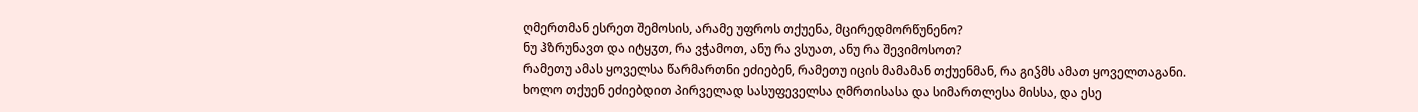ღმერთმან ესრეთ შემოსის, არამე უფროს თქუენა, მცირედმორწუნენო?
ნუ ჰზრუნავთ და იტყჳთ, რა ვჭამოთ, ანუ რა ვსუათ, ანუ რა შევიმოსოთ?
რამეთუ ამას ყოველსა წარმართნი ეძიებენ, რამეთუ იცის მამამან თქუენმან, რა გიჴმს ამათ ყოველთაგანი.
ხოლო თქუენ ეძიებდით პირველად სასუფეველსა ღმრთისასა და სიმართლესა მისსა, და ესე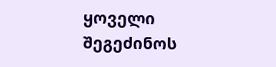ყოველი შეგეძინოს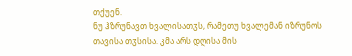თქუენ.
ნუ ჰზრუნავთ ხვალისათჳს, რამეთუ ხვალემან იზრუნოს თავისა თჳსისა. კმა არს დღისა მის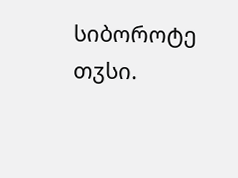სიბოროტე თჳსი.